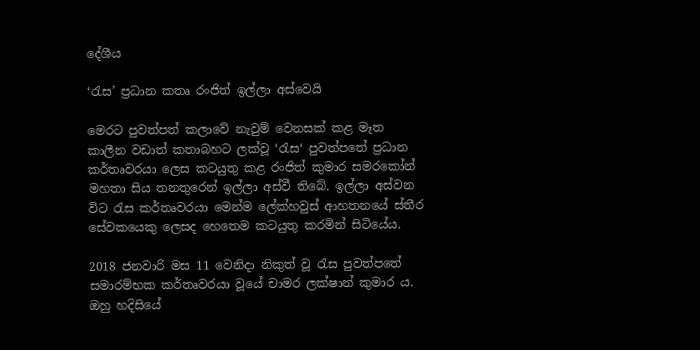දේශීය

‘රැස’ ප්‍රධාන කතෘ රංජිත් ඉල්ලා අස්වෙයි

මෙරට පුවත්පත් කලාවේ නැවුම් වෙනසක් කළ මෑත කාලීන වඩාත් කතාබහට ලක්වූ ‘රැස‘ පුවත්පතේ ප්‍රධාන කර්තෘවරයා ලෙස කටයුතු කළ රංජිත් කුමාර සමරකෝන් මහතා සිය තනතුරෙන් ඉල්ලා අස්වී තිබේ. ඉල්ලා අස්වන විට රැස කර්තෘවරයා මෙන්ම ලේක්හවුස් ආහතනයේ ස්තීර සේවකයෙකු ලෙසද හෙතෙම කටයුතු කරමින් සිටියේය.

2018 ජනවාරි මස 11 වෙනිදා නිකුත් වූ රැස පුවත්පතේ සමාරම්භක කර්තෘවරයා වූයේ චාමර ලක්ෂාන් කුමාර ය. ඔහු හදිසියේ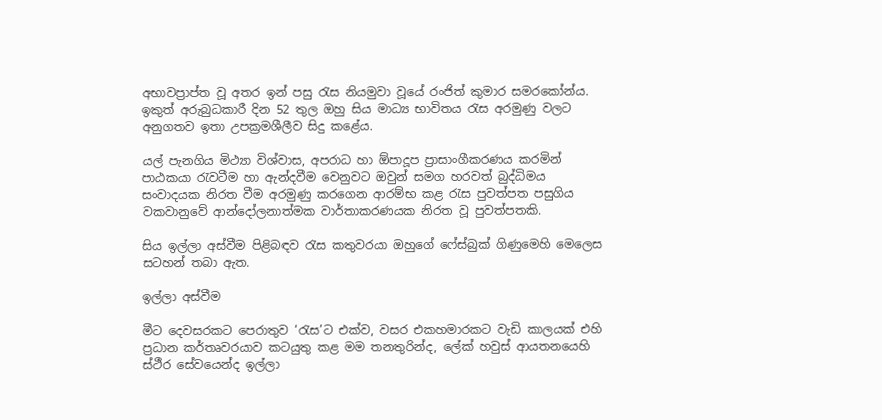අභාවප්‍රාප්ත වූ අතර ඉන් පසු රැස නියමුවා වූයේ රංජිත් කුමාර සමරකෝන්ය. ඉකුත් අරුබුධකාරී දින 52 තුල ඔහු සිය මාධ්‍ය භාවිතය රැස අරමුණු වලට අනුගතව ඉතා උපක්‍රමශීලීව සිදු කළේය.

යල් පැනගිය මිථ්‍යා විශ්වාස, අපරාධ හා ඕපාදූප ප්‍රාසාංගීකරණය කරමින් පාඨකයා රැවටීම හා ඇන්දවීම වෙනුවට ඔවුන් සමග හරවත් බුද්ධිමය සංවාදයක නිරත වීම අරමුණු කරගෙන ආරම්භ කළ රැස පුවත්පත පසුගිය වකවානුවේ ආන්දෝලනාත්මක වාර්තාකරණයක නිරත වූ පුවත්පතකි.

සිය ඉල්ලා අස්වීම පිළිබඳව රැස කතුවරයා ඔහුගේ ෆේස්බුක් ගිණුමෙහි මෙලෙස සටහන් තබා ඇත.

ඉල්ලා අස්වීම

මීට දෙවසරකට පෙරාතුව ‘රැස’ට එක්ව, වසර එකහමාරකට වැඩි කාලයක් එහි ප්‍රධාන කර්තෘවරයාව කටයුතු කළ මම තනතුරින්ද, ලේක් හවුස් ආයතනයෙහි ස්ථීර සේවයෙන්ද ඉල්ලා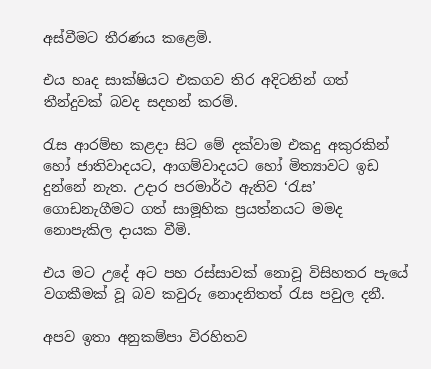අස්වීමට තීරණය කළෙමි.

එය හෘද සාක්ෂියට එකගව තිර අදිටනින් ගත් තීන්දුවක් බවද සදහන් කරමි.

රැස ආරම්භ කළදා සිට මේ දක්වාම එකදු අකුරකින් හෝ ජාතිවාදයට, ආගම්වාදයට හෝ මිත්‍යාවට ඉඩ දුන්නේ නැත. උදාර පරමාර්ථ ඇතිව ‘රැස’ ගොඩනැගීමට ගත් සාමූහික ප්‍රයත්නයට මමද නොපැකිල දායක වීමි.

එය මට උදේ අට පහ රස්සාවක් නොවූ විසිහතර පැයේ වගකීමක් වූ බව කවුරු නොදනිතත් රැස පවුල දනී.

අපව ඉතා අනුකම්පා විරහිතව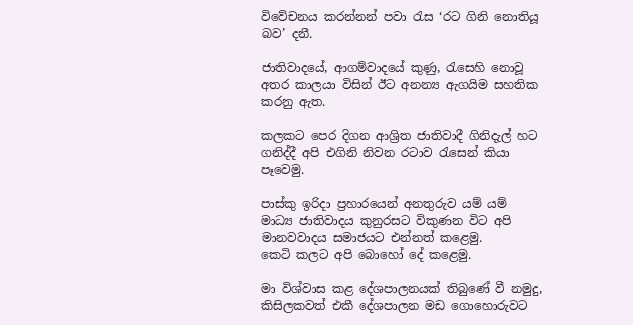විවේචනය කරන්නන් පවා රැස ‘රට ගිනි නොතියූ බව’ දනී.

ජාතිවාදයේ, ආගම්වාදයේ කුණු, රැසෙහි නොවූ අතර කාලයා විසින් ඊට අනන්‍ය ඇගයිම සහතික කරනු ඇත.

කලකට පෙර දිගන ආශ්‍රිත ජාතිවාදී ගිනිදැල් හට ගනිද්දී අපි එගිනි නිවන රටාව රැසෙන් කියා පෑවෙමු.

පාස්කු ඉරිදා ප්‍රහාරයෙන් අනතුරුව යම් යම් මාධ්‍ය ජාතිවාදය කුනුරසට විකුණන විට අපි මානවවාදය සමාජයට එන්නත් කළෙමු.
කෙටි කලට අපි බොහෝ දේ කළෙමු.

මා විශ්වාස කළ දේශපාලනයක් තිබුණේ වී නමුදු, කිසිලකවත් එකී දේශපාලන මඩ ගොහොරුවට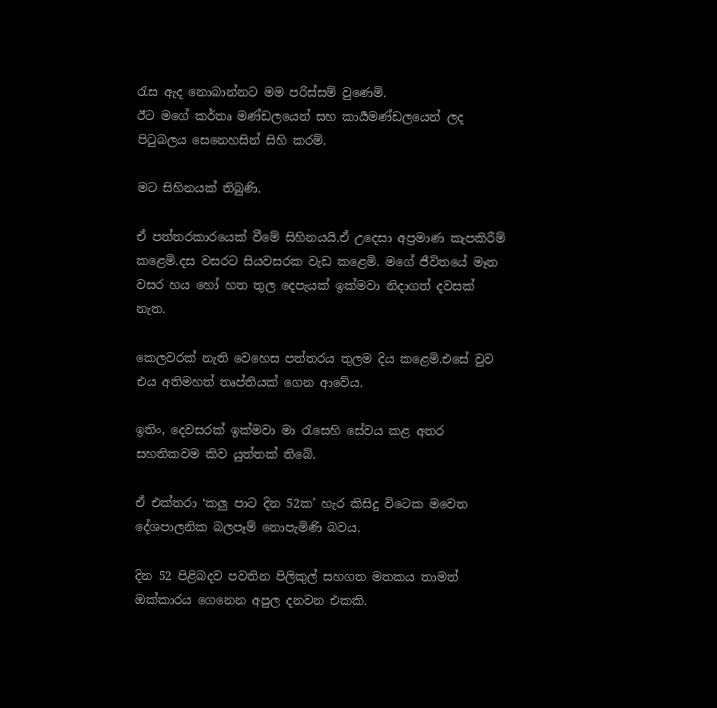රැස ඇද නොබාන්නට මම පරිස්සම් වුණෙමි.
ඊට මගේ කර්තෘ මණ්ඩලයෙන් සහ කාර්‍යමණ්ඩලයෙන් ලද පිටුබලය සෙනෙහසින් සිහි කරම්.

මට සිහිනයක් තිබුණි.

ඒ පත්තරකාරයෙක් වීමේ සිහිනයයි.ඒ උදෙසා අප්‍රමාණ කැපකිරීම් කළෙමි.දස වසරට සියවසරක වැඩ කළෙමි. මගේ ජීවිතයේ මෑත වසර හය හෝ හත තුල දෙපැයක් ඉක්මවා නිදාගත් දවසක් නැත.

කෙලවරක් නැති වෙහෙස පත්තරය තුලම දිය කළෙමි.එසේ වුව එය අතිමහත් තෘප්තියක් ගෙන ආවේය.

ඉතිං, දෙවසරක් ඉක්මවා මා රැසෙහි සේවය කළ අතර සහතිකවම කිව යුත්තක් තිබේ.

ඒ එක්තරා ‘කලු පාට දින 52ක’ හැර කිසිදු විටෙක මවෙත දේශපාලනික බලපෑම් නොපැමිණි බවය.

දින 52 පිළිබදව පවතින පිලිකුල් සහගත මතකය තාමත් ඔක්කාරය ගෙනෙන අපුල දනවන එකකි.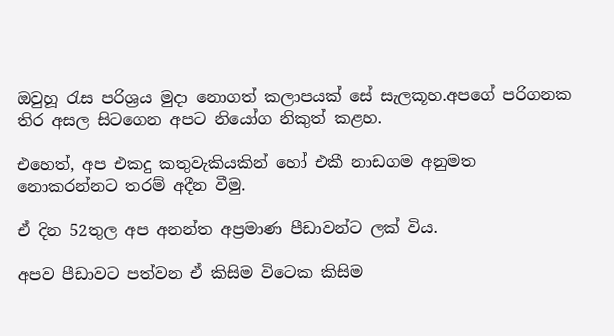ඔවුහූ රැස පරිශ්‍රය මුදා නොගත් කලාපයක් සේ සැලකූහ.අපගේ පරිගනක තිර අසල සිටගෙන අපට නියෝග නිකුත් කළහ.

එහෙත්, අප එකදු කතුවැකියකින් හෝ එකී නාඩගම අනුමත නොකරන්නට තරම් අදීන වීමු.

ඒ දින 52තුල අප අනන්ත අප්‍රමාණ පීඩාවන්ට ලක් විය.

අපව පීඩාවට පත්වන ඒ කිසිම විටෙක කිසිම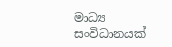මාධ්‍ය සංවිධානයක්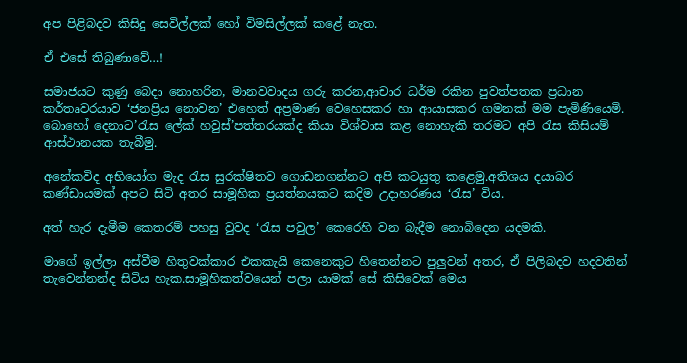අප පිළිබදව කිසිදු සෙවිල්ලක් හෝ විමසිල්ලක් කළේ නැත.

ඒ එසේ තිබුණාවේ…!

සමාජයට කුණු බෙදා නොහරින, මානවවාදය ගරු කරන,ආචාර ධර්ම රකින පුවත්පතක ප්‍රධාන කර්තෘවරයාව ‘ජනප්‍රිය නොවන’ එහෙත් අප්‍රමාණ වෙහෙසකර හා ආයාසකර ගමනක් මම පැමිණියෙමි. බොහෝ දෙනාට’රැස ලේක් හවුස්’පත්තරයක්ද කියා විශ්වාස කළ නොහැකි තරමට අපි රැස කිසියම් ආස්ථානයක තැබීමු.

අනේකවිද අභියෝග මැද රැස සුරක්ෂිතව ගොඩනගන්නට අපි කටයුතු කළෙමු.අතිශය දයාබර කණ්ඩායමක් අපට සිටි අතර සාමූහික ප්‍රයත්නයකට කදිම උදාහරණය ‘රැස’ විය.

අත් හැර දැමීම කෙතරම් පහසු වුවද ‘රැස පවුල’ කෙරෙහි වන බැදීම නොබිදෙන යදමකි.

මාගේ ඉල්ලා අස්වීම හිතුවක්කාර එකකැයි කෙනෙකුට හිතෙන්නට පුලුවන් අතර, ඒ පිලිබදව හදවතින් තැවෙන්නන්ද සිටිය හැක.සාමූහිකත්වයෙන් පලා යාමක් සේ කිසිවෙක් මෙය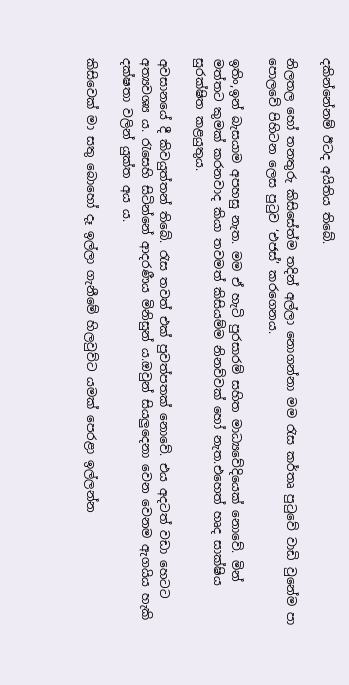දකින්නේනම් ඊටද අයිතිය තිබේ.

නිලතල හෝ තනතුරු කිසිසේත්ම තදින් අල්ලා නොගන්නා මම රැස කර්තෘ පුටුවේ වාඩි වුනේම පා පොලවේ පිහිටන ලෙස පුටුව ‘එජස්’ කරගෙනය.

ඉතිං,ඉන් බැසයාම අපහසු නැත. මම ඒ හැටි පුරසාරම් සහිත මාධ්‍යවේදියෙක් නොවේ. මින් මත්තට කුමක් කරනවාද කියා තවමත් කිසියම්ම නිනව්වක් හෝ නැත.එහෙත් හෘද සාක්ෂිය සුරක්ෂිත කළයුතුය.

අවසානයේ දී කිවයුත්තන් තිබේ. රැස තවත් එක් පුවත්පතක් නොවේ. එය අදටත් වඩා හෙටට අත්‍යවශ්‍ය ය. රැසෙහි සිටින්නේ ආදරණීය මිනිසුන් ය.ඔවුන් සියලුදෙනා වෙන වෙනම ඇගයිය හැකි දක්ෂතා වලින් යුක්ත අය ය.

කිසිවෙක් මා සතු බොහෝ දෑ ඉල්ලා ගැනීමේ හිලවුව්ට යමක් පෙරළා ඉල්ලන්න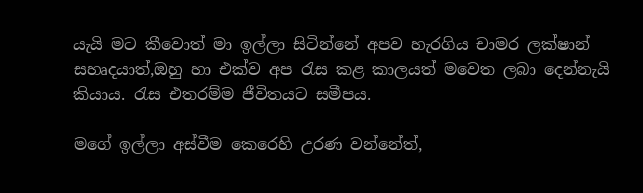යැයි මට කීවොත් මා ඉල්ලා සිටින්නේ අපව හැරගිය චාමර ලක්ෂාන් සහෘදයාත්,ඔහු හා එක්ව අප රැස කළ කාලයත් මවෙත ලබා දෙන්නැයි කියාය. රැස එතරම්ම ජීවිතයට සමීපය.

මගේ ඉල්ලා අස්වීම කෙරෙහි උරණ වන්නේත්,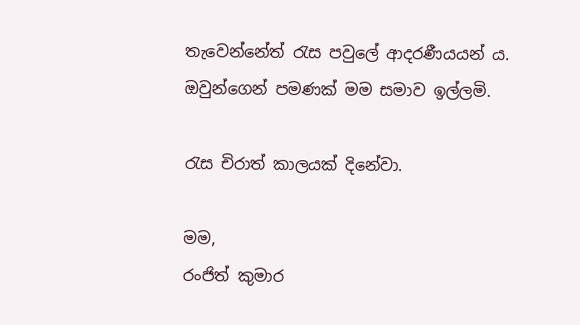තැවෙන්නේත් රැස පවුලේ ආදරණීයයන් ය. ඔවුන්ගෙන් පමණක් මම සමාව ඉල්ලමි.

රැස චිරාත් කාලයක් දිනේවා.

මම,
රංජිත් කුමාර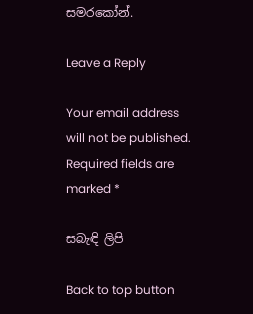සමරකෝන්.

Leave a Reply

Your email address will not be published. Required fields are marked *

සබැඳි ලිපි

Back to top button